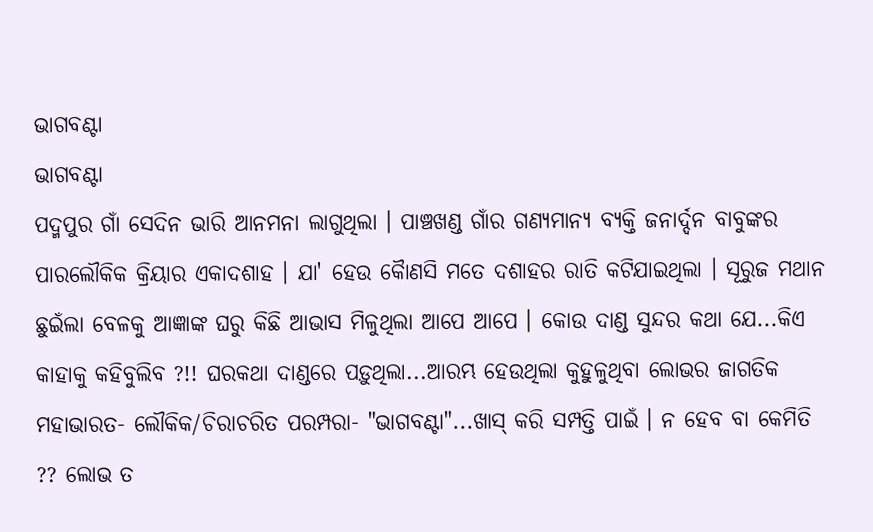ଭାଗବଣ୍ଟା
ଭାଗବଣ୍ଟା
ପଦ୍ମପୁର ଗାଁ ସେଦିନ ଭାରି ଆନମନା ଲାଗୁଥିଲା । ପାଞ୍ଚଖଣ୍ଡ ଗାଁର ଗଣ୍ୟମାନ୍ୟ ବ୍ୟକ୍ତି ଜନାର୍ଦ୍ଦନ ବାବୁଙ୍କର ପାରଲୌକିକ କ୍ରିୟାର ଏକାଦଶାହ । ଯା' ହେଉ କୋୖଣସି ମତେ ଦଶାହର ରାତି କଟିଯାଇଥିଲା । ସୂରୁଜ ମଥାନ ଛୁଇଁଲା ବେଳକୁ ଆଜ୍ଞାଙ୍କ ଘରୁ କିଛି ଆଭାସ ମିଳୁଥିଲା ଆପେ ଆପେ । କୋଉ ଦାଣ୍ଡ ସୁନ୍ଦର କଥା ଯେ...କିଏ କାହାକୁ କହିବୁଲିବ ?!! ଘରକଥା ଦାଣ୍ଡରେ ପଡ଼ୁଥିଲା...ଆରମ୍ଭ ହେଉଥିଲା କୁହୁଳୁଥିବା ଲୋଭର ଜାଗତିକ ମହାଭାରତ- ଲୌକିକ/ଚିରାଚରିତ ପରମ୍ପରା- "ଭାଗବଣ୍ଟା"...ଖାସ୍ କରି ସମ୍ପତ୍ତି ପାଇଁ । ନ ହେବ ବା କେମିତି ?? ଲୋଭ ତ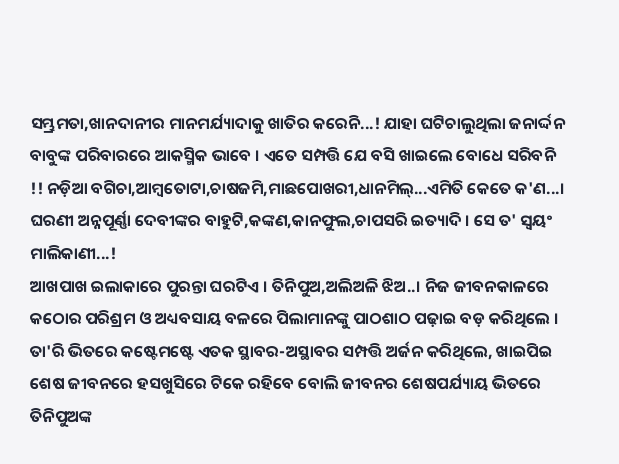ସମ୍ଭ୍ରମତା,ଖାନଦାନୀର ମାନମର୍ଯ୍ୟାଦାକୁ ଖାତିର କରେନି...! ଯାହା ଘଟିଚାଲୁଥିଲା ଜନାର୍ଦ୍ଦନ ବାବୁଙ୍କ ପରିବାରରେ ଆକସ୍ମିକ ଭାବେ । ଏତେ ସମ୍ପତ୍ତି ଯେ ବସି ଖାଇଲେ ବୋଧେ ସରିବନି !! ନଡ଼ିଆ ବଗିଚା,ଆମ୍ବତୋଟା,ଚାଷଜମି,ମାଛପୋଖରୀ,ଧାନମିଲ୍...ଏମିତି କେତେ କ'ଣ...। ଘରଣୀ ଅନ୍ନପୂର୍ଣ୍ଣା ଦେବୀଙ୍କର ବାହୁଟି,କଙ୍କଣ,କାନଫୁଲ,ଚାପସରି ଇତ୍ୟାଦି । ସେ ତ' ସ୍ଵୟଂ ମାଲିକାଣୀ...!
ଆଖପାଖ ଇଲାକାରେ ପୁରନ୍ତା ଘରଟିଏ । ତିନିପୁଅ,ଅଲିଅଳି ଝିଅ..। ନିଜ ଜୀବନକାଳରେ କଠୋର ପରିଶ୍ରମ ଓ ଅଧ୍ୟବସାୟ ବଳରେ ପିଲାମାନଙ୍କୁ ପାଠଶାଠ ପଢ଼ାଇ ବଡ଼ କରିଥିଲେ । ତା'ରି ଭିତରେ କଷ୍ଟେମଷ୍ଟେ ଏତକ ସ୍ଥାବର-ଅସ୍ଥାବର ସମ୍ପତ୍ତି ଅର୍ଜନ କରିଥିଲେ, ଖାଇପିଇ ଶେଷ ଜୀବନରେ ହସଖୁସିରେ ଟିକେ ରହିବେ ବୋଲି ଜୀବନର ଶେଷପର୍ଯ୍ୟାୟ ଭିତରେ ତିନିପୁଅଙ୍କ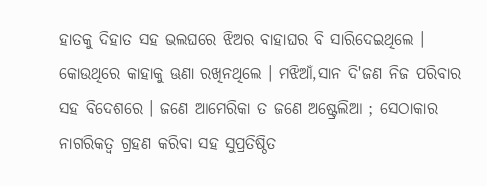ହାତକୁ ଦିହାତ ସହ ଭଲଘରେ ଝିଅର ବାହାଘର ବି ସାରିଦେଇଥିଲେ । କୋଉଥିରେ କାହାକୁ ଊଣା ରଖିନଥିଲେ । ମଝିଆଁ,ସାନ ଦି'ଜଣ ନିଜ ପରିବାର ସହ ବିଦେଶରେ । ଜଣେ ଆମେରିକା ତ ଜଣେ ଅଷ୍ଟ୍ରେଲିଆ ; ସେଠାକାର ନାଗରିକତ୍ବ ଗ୍ରହଣ କରିବା ସହ ସୁପ୍ରତିଷ୍ଠିତ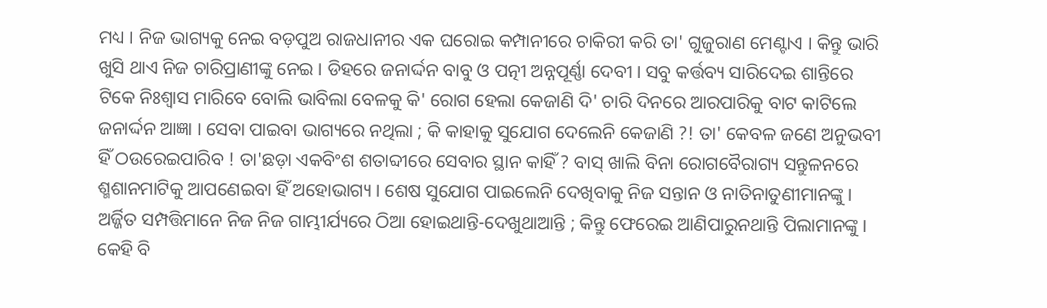ମଧ୍ୟ । ନିଜ ଭାଗ୍ୟକୁ ନେଇ ବଡ଼ପୁଅ ରାଜଧାନୀର ଏକ ଘରୋଇ କମ୍ପାନୀରେ ଚାକିରୀ କରି ତା' ଗୁଜୁରାଣ ମେଣ୍ଟାଏ । କିନ୍ତୁ ଭାରି ଖୁସି ଥାଏ ନିଜ ଚାରିପ୍ରାଣୀଙ୍କୁ ନେଇ । ଡିହରେ ଜନାର୍ଦ୍ଦନ ବାବୁ ଓ ପତ୍ନୀ ଅନ୍ନପୂର୍ଣ୍ଣା ଦେବୀ । ସବୁ କର୍ତ୍ତବ୍ୟ ସାରିଦେଇ ଶାନ୍ତିରେ ଟିକେ ନିଃଶ୍ବାସ ମାରିବେ ବୋଲି ଭାବିଲା ବେଳକୁ କି' ରୋଗ ହେଲା କେଜାଣି ଦି' ଚାରି ଦିନରେ ଆରପାରିକୁ ବାଟ କାଟିଲେ ଜନାର୍ଦ୍ଦନ ଆଜ୍ଞା । ସେବା ପାଇବା ଭାଗ୍ୟରେ ନଥିଲା ; କି କାହାକୁ ସୁଯୋଗ ଦେଲେନି କେଜାଣି ?! ତା' କେବଳ ଜଣେ ଅନୁଭବୀ ହିଁ ଠଉରେଇପାରିବ ! ତା'ଛଡ଼ା ଏକବିଂଶ ଶତାବ୍ଦୀରେ ସେବାର ସ୍ଥାନ କାହିଁ ? ବାସ୍ ଖାଲି ବିନା ରୋଗବୈରାଗ୍ୟ ସନ୍ତୁଳନରେ ଶ୍ମଶାନମାଟିକୁ ଆପଣେଇବା ହିଁ ଅହୋଭାଗ୍ୟ । ଶେଷ ସୁଯୋଗ ପାଇଲେନି ଦେଖିବାକୁ ନିଜ ସନ୍ତାନ ଓ ନାତିନାତୁଣୀମାନଙ୍କୁ । ଅର୍ଜ୍ଜିତ ସମ୍ପତ୍ତିମାନେ ନିଜ ନିଜ ଗାମ୍ଭୀର୍ଯ୍ୟରେ ଠିଆ ହୋଇଥାନ୍ତି-ଦେଖୁଥାଆନ୍ତି ; କିନ୍ତୁ ଫେରେଇ ଆଣିପାରୁନଥାନ୍ତି ପିଲାମାନଙ୍କୁ । କେହି ବି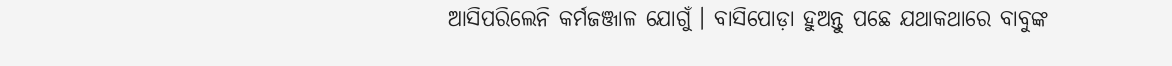ଆସିପରିଲେନି କର୍ମଜଞ୍ଜାଳ ଯୋଗୁଁ । ବାସିପୋଡ଼ା ହୁଅନ୍ତୁ ପଛେ ଯଥାକଥାରେ ବାବୁଙ୍କ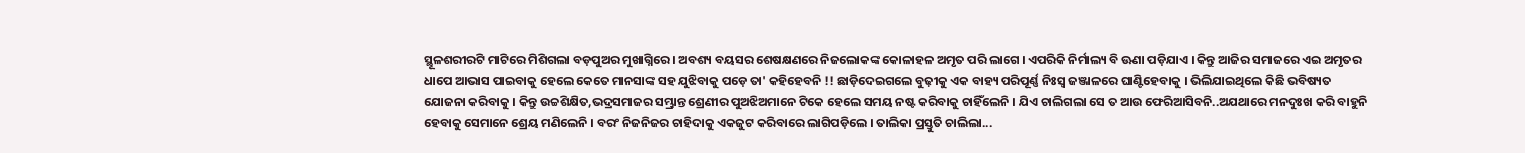ସ୍ଥୂଳଶରୀରଟି ମାଟିରେ ମିଶିଗଲା ବଡ଼ପୁଅର ମୁଖାଗ୍ନିରେ । ଅବଶ୍ୟ ବୟସର ଶେଷକ୍ଷଣରେ ନିଜଲୋକଙ୍କ କୋଳାହଳ ଅମୃତ ପରି ଲାଗେ । ଏପରିକି ନିର୍ମାଲ୍ୟ ବି ଊଣା ପଡ଼ିଯାଏ । କିନ୍ତୁ ଆଜିର ସମାଜରେ ଏଇ ଅମୃତର ଧାପେ ଆଭାସ ପାଇବାକୁ ହେଲେ କେତେ ମାନସାଙ୍କ ସହ ଯୁଝିବାକୁ ପଡ଼େ ତା' କହିହେବନି !! ଛାଡ଼ିଦେଇଗଲେ ବୁଢ଼ୀକୁ ଏକ ବାହ୍ୟ ପରିପୂର୍ଣ୍ଣ ନିଃସ୍ଵ ଜଞ୍ଜାଳରେ ଘାଣ୍ଟିହେବାକୁ । ଭିଲିଯାଇଥିଲେ କିଛି ଭବିଷ୍ୟତ ଯୋଜନା କରିବାକୁ । କିନ୍ତୁ ଉଚ୍ଚଶିକ୍ଷିତ,ଭଦ୍ରସମାଜର ସମ୍ଭ୍ରାନ୍ତ ଶ୍ରେଣୀର ପୁଅଝିଅମାନେ ଟିକେ ହେଲେ ସମୟ ନଷ୍ଟ କରିବାକୁ ଚାହିଁଲେନି । ଯିଏ ଚାଲିଗଲା ସେ ତ ଆଉ ଫେରିଆସିବନି..ଅଯଥାରେ ମନଦୁଃଖ କରି ବାହୁନି ହେବାକୁ ସେମାନେ ଶ୍ରେୟ ମଣିଲେନି । ବରଂ ନିଜନିଜର ଚାହିଦାକୁ ଏକଜୁଟ କରିବାରେ ଲାଗିପଡ଼ିଲେ । ତାଲିକା ପ୍ରସ୍ତୁତି ଚାଲିଲା...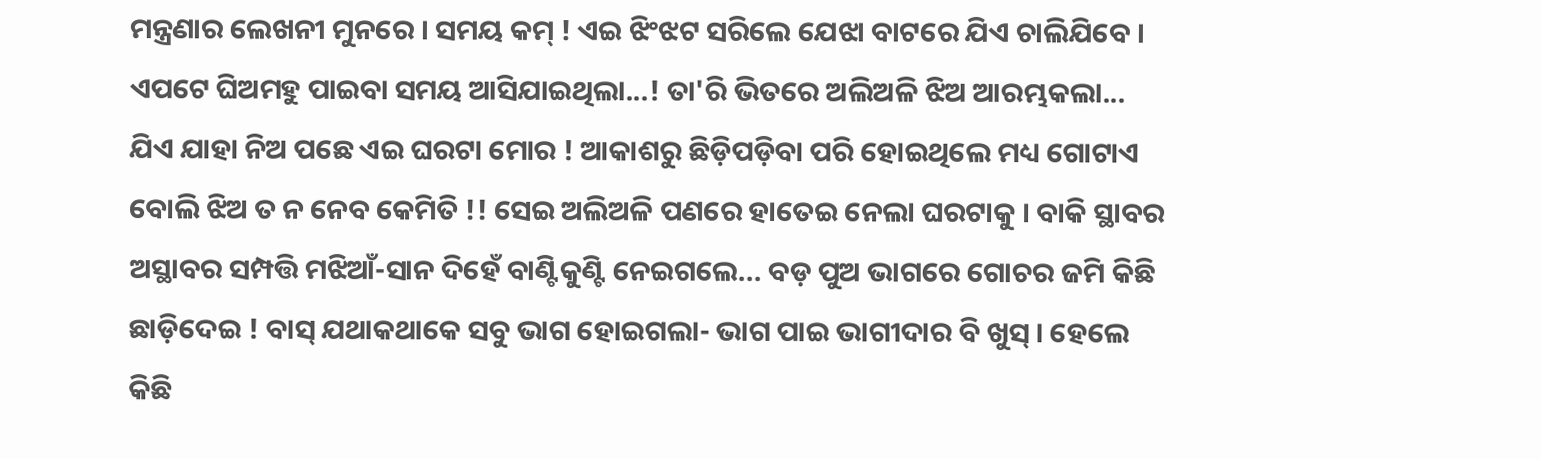ମନ୍ତ୍ରଣାର ଲେଖନୀ ମୁନରେ । ସମୟ କମ୍ ! ଏଇ ଝିଂଝଟ ସରିଲେ ଯେଝା ବାଟରେ ଯିଏ ଚାଲିଯିବେ । ଏପଟେ ଘିଅମହୁ ପାଇବା ସମୟ ଆସିଯାଇଥିଲା...! ତା'ରି ଭିତରେ ଅଲିଅଳି ଝିଅ ଆରମ୍ଭକଲା... ଯିଏ ଯାହା ନିଅ ପଛେ ଏଇ ଘରଟା ମୋର ! ଆକାଶରୁ ଛିଡ଼ିପଡ଼ିବା ପରି ହୋଇଥିଲେ ମଧ୍ୟ ଗୋଟାଏ ବୋଲି ଝିଅ ତ ନ ନେବ କେମିତି !! ସେଇ ଅଲିଅଳି ପଣରେ ହାତେଇ ନେଲା ଘରଟାକୁ । ବାକି ସ୍ଥାବର ଅସ୍ଥାବର ସମ୍ପତ୍ତି ମଝିଆଁ-ସାନ ଦିହେଁ ବାଣ୍ଟିକୁଣ୍ଟି ନେଇଗଲେ... ବଡ଼ ପୁଅ ଭାଗରେ ଗୋଚର ଜମି କିଛି ଛାଡ଼ିଦେଇ ! ବାସ୍ ଯଥାକଥାକେ ସବୁ ଭାଗ ହୋଇଗଲା- ଭାଗ ପାଇ ଭାଗୀଦାର ବି ଖୁସ୍ । ହେଲେ କିଛି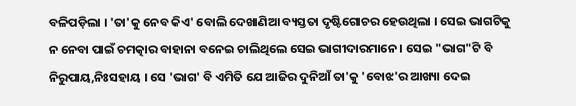ବଳିପଡ଼ିଲା । 'ତା'କୁ ନେବ କିଏ' ବୋଲି ଦେଖାଣିଆ ବ୍ୟସ୍ତତା ଦୃଷ୍ଟିଗୋଚର ହେଉଥିଲା । ସେଇ ଭାଗଟିକୁ ନ ନେବା ପାଇଁ ଚମତ୍କାର ବାହାନା ବନେଇ ଚାଲିଥିଲେ ସେଇ ଭାଗୀଦାରମାନେ । ସେଇ "ଭାଗ"ଟି ବି ନିରୁପାୟ,ନିଃସହାୟ । ସେ 'ଭାଗ' ବି ଏମିତି ଯେ ଆଜିର ଦୁନିଆଁ ତା'କୁ 'ବୋଝ'ର ଆଖ୍ୟା ଦେଇ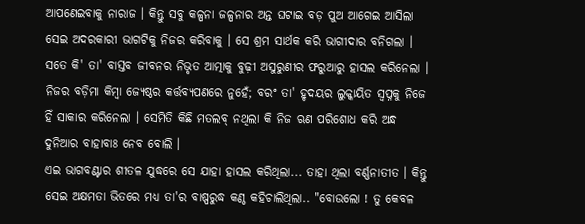ଆପଣେଇବାକୁ ନାରାଜ । କିନ୍ତୁ ସବୁ କଳ୍ପନା ଜଳ୍ପନାର ଅନ୍ତ ଘଟାଇ ବଡ଼ ପୁଅ ଆଗେଇ ଆସିଲା ସେଇ ଅଦରକାରୀ ଭାଗଟିକୁ ନିଜର କରିବାକୁ । ସେ ଶ୍ରମ ସାର୍ଥକ କରି ଭାଗୀଦାର ବନିଗଲା । ସତେ କି' ତା' ବାସ୍ତବ ଜୀବନର ନିଭୃତ ଆତ୍ମାକୁ ବୁଢ଼ୀ ଅସୁରୁଣୀର ଫରୁଆରୁ ହାସଲ କରିନେଲା । ନିଜର ବଡ଼ିମା କିମ୍ବା ଜ୍ୟେଷ୍ଠର କର୍ତ୍ତବ୍ୟପଣରେ ନୁହେଁ; ବରଂ ତା' ହୃଦୟର ଲୁକ୍କାୟିତ ସ୍ବପ୍ନକୁ ନିଜେ ହିଁ ସାକାର କରିନେଲା । ସେମିତି କିଛି ମତଲବ୍ ନଥିଲା କି ନିଜ ଋଣ ପରିଶୋଧ କରି ଅନ୍ଧ ଦୁନିଆର ବାହାବାଃ ନେବ ବୋଲି ।
ଏଇ ଭାଗବଣ୍ଟାର ଶୀତଳ ଯୁଦ୍ଧରେ ସେ ଯାହା ହାସଲ କରିଥିଲା... ତାହା ଥିଲା ବର୍ଣ୍ଣନାତୀତ । କିନ୍ତୁ ସେଇ ଅକ୍ଷମତା ଭିତରେ ମଧ୍ୟ ତା'ର ବାଷ୍ପରୁଦ୍ଧ କଣ୍ଠ କହିଚାଲିଥିଲା.. "ବୋଉଲୋ ! ତୁ କେବଳ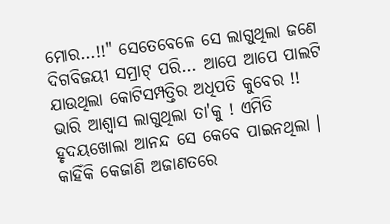ମୋର...!!" ସେତେବେଳେ ସେ ଲାଗୁଥିଲା ଜଣେ ଦିଗବିଜୟୀ ସମ୍ରାଟ୍ ପରି... ଆପେ ଆପେ ପାଲଟି ଯାଉଥିଲା କୋଟିସମ୍ପତ୍ତିର ଅଧିପତି କୁବେର !! ଭାରି ଆଶ୍ୱାସ ଲାଗୁଥିଲା ତା'କୁ ! ଏମିତି ହୃଦୟଖୋଲା ଆନନ୍ଦ ସେ କେବେ ପାଇନଥିଲା । କାହିଁକି କେଜାଣି ଅଜାଣତରେ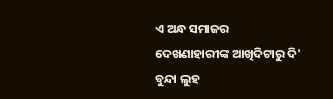ଏ ଅନ୍ଧ ସମାଜର ଦେଖଣାହାରୀଙ୍କ ଆଖିଦିଟାରୁ ଦି' ବୁନ୍ଦା ଲୁହ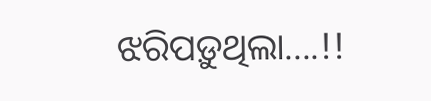ଝରିପଡ଼ୁଥିଲା....!!